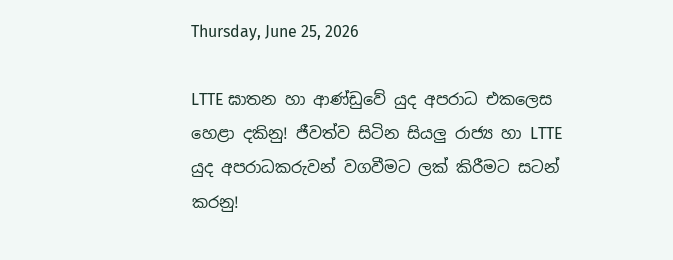Thursday, June 25, 2026

LTTE ඝාතන හා ආණ්ඩුවේ යුද අපරාධ එකලෙස හෙළා දකිනු! ජීවත්ව සිටින සියලු රාජ්‍ය හා LTTE යුද අපරාධකරුවන් වගවීමට ලක් කිරීමට සටන් කරනු!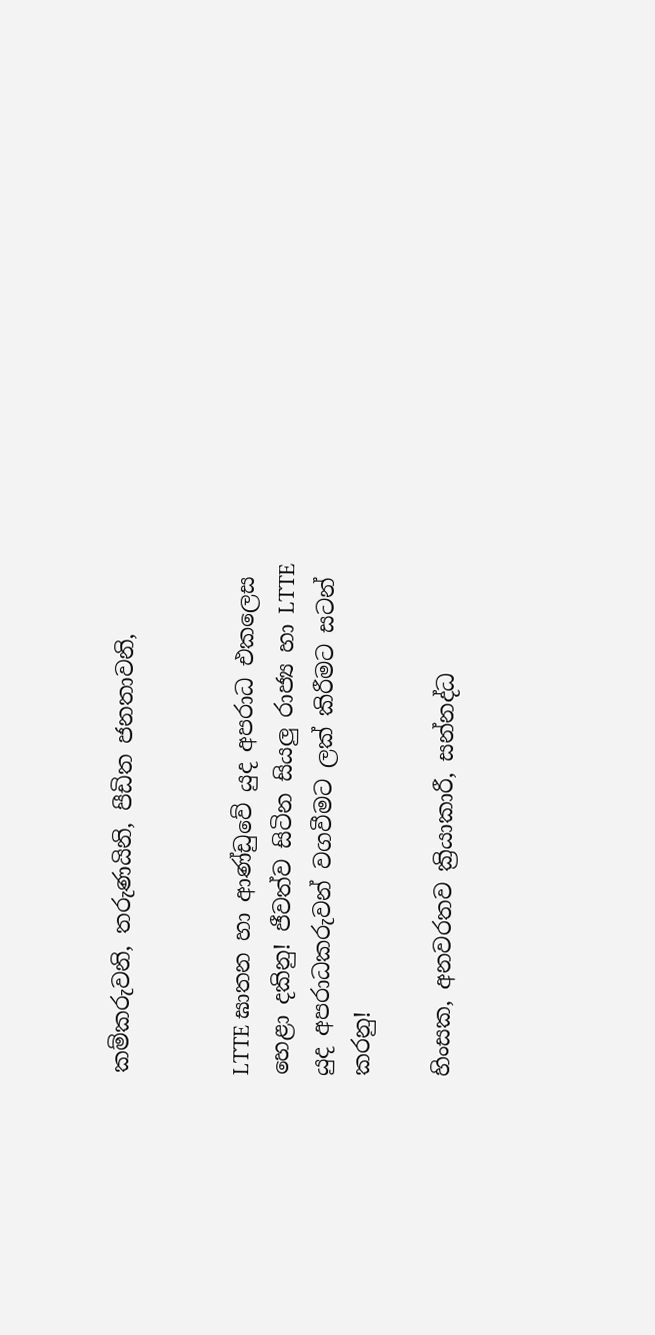කම්කරුවනි, තරුණයිනි, පීඩිත ජනතාවනි,


LTTE ඝාතන හා ආණ්ඩුවේ යුද අපරාධ එකලෙස හෙළා දකිනු! ජීවත්ව සිටින සියලු රාජ්‍ය හා LTTE යුද අපරාධකරුවන් වගවීමට ලක් කිරීමට සටන් කරනු!

හිංසක, අනවරතව ක්‍රියාකාරී, සන්නද්ධ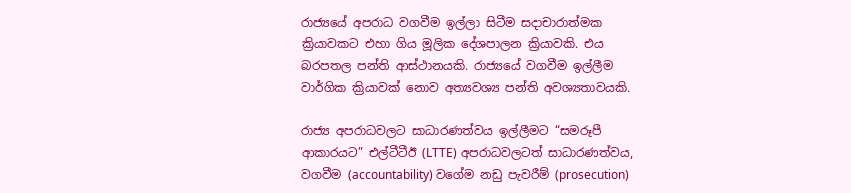රාජ්‍යයේ අපරාධ වගවීම ඉල්ලා සිටීම සදාචාරාත්මක ක්‍රියාවකට එහා ගිය මූලික දේශපාලන ක්‍රියාවකි. එය බරපතල පන්ති ආස්ථානයකි. රාජ්‍යයේ වගවීම ඉල්ලීම වාර්ගික ක්‍රියාවක් නොව අත්‍යවශ්‍ය පන්ති අවශ්‍යතාවයකි.

රාජ්‍ය අපරාධවලට සාධාරණත්වය ඉල්ලීමට “සමරූපී ආකාරයට” එල්ටීටීඊ (LTTE) අපරාධවලටත් සාධාරණත්වය,  වගවීම (accountability) වගේම නඩු පැවරීම් (prosecution)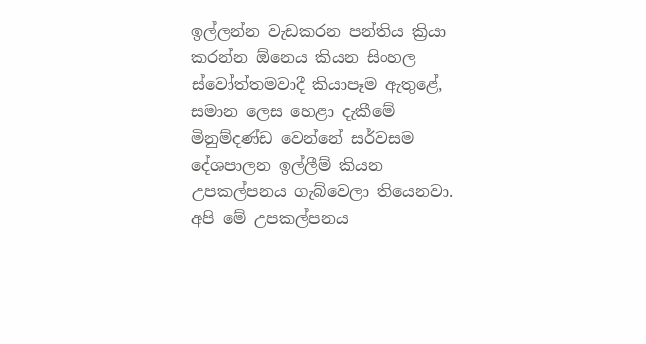ඉල්ලන්න වැඩකරන පන්තිය ක්‍රියා කරන්න ඕනෙය කියන සිංහල ස්වෝත්තමවාදී කියාපෑම ඇතුළේ, සමාන ලෙස හෙළා දැකීමේ මිනුම්දණ්ඩ වෙන්නේ සර්වසම දේශපාලන ඉල්ලීම් කියන උපකල්පනය ගැබ්වෙලා තියෙනවා. අපි මේ උපකල්පනය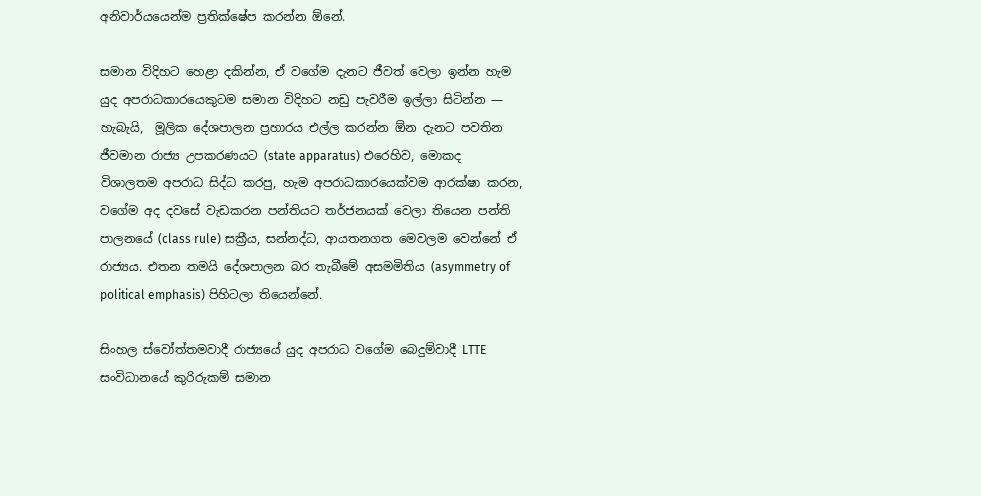අනිවාර්යයෙන්ම ප්‍රතික්ෂේප කරන්න ඕනේ.

සමාන විදිහට හෙළා දකින්න, ඒ වගේම දැනට ජීවත් වෙලා ඉන්න හැම යුද අපරාධකාරයෙකුටම සමාන විදිහට නඩු පැවරීම ඉල්ලා සිටින්න — හැබැයි,  මූලික දේශපාලන ප්‍රහාරය එල්ල කරන්න ඕන දැනට පවතින ජීවමාන රාජ්‍ය උපකරණයට (state apparatus) එරෙහිව, මොකද විශාලතම අපරාධ සිද්ධ කරපු, හැම අපරාධකාරයෙක්වම ආරක්ෂා කරන, වගේම අද දවසේ වැඩකරන පන්තියට තර්ජනයක් වෙලා තියෙන පන්ති පාලනයේ (class rule) සක්‍රීය, සන්නද්ධ, ආයතනගත මෙවලම වෙන්නේ ඒ රාජ්‍යය. එතන තමයි දේශපාලන බර තැබීමේ අසමමිතිය (asymmetry of political emphasis) පිහිටලා තියෙන්නේ.

සිංහල ස්වෝත්තමවාදී රාජ්‍යයේ යුද අපරාධ වගේම බෙදුම්වාදී LTTE සංවිධානයේ කුරිරුකම් සමාන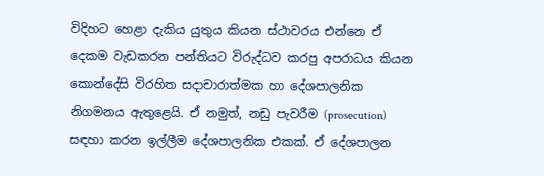විදිහට හෙළා දැකිය යුතුය කියන ස්ථාවරය එන්නෙ ඒ දෙකම වැඩකරන පන්තියට විරුද්ධව කරපු අපරාධය කියන කොන්දේසි විරහිත සදාචාරාත්මක හා දේශපාලනික නිගමනය ඇතුළෙයි. ඒ නමුත්, නඩු පැවරීම (prosecution) සඳහා කරන ඉල්ලීම දේශපාලනික එකක්. ඒ දේශපාලන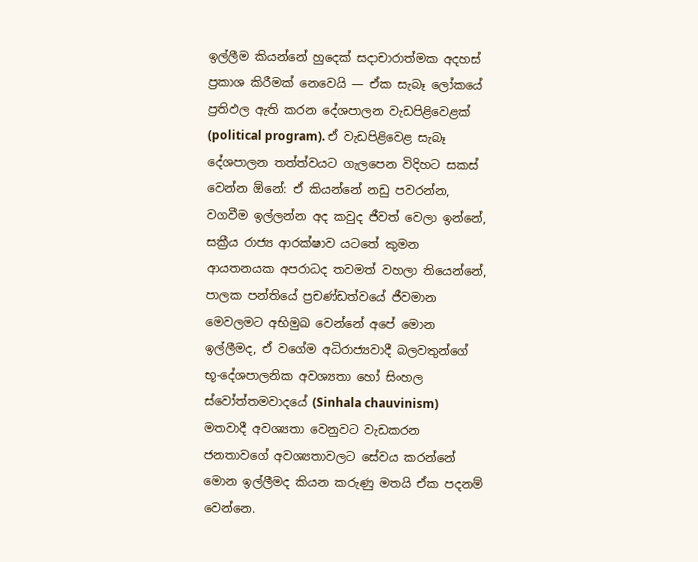ඉල්ලීම කියන්නේ හුදෙක් සදාචාරාත්මක අදහස් ප්‍රකාශ කිරීමක් නෙවෙයි — ඒක සැබෑ ලෝකයේ ප්‍රතිඵල ඇති කරන දේශපාලන වැඩපිළිවෙළක් (political program). ඒ වැඩපිළිවෙළ සැබෑ දේශපාලන තත්ත්වයට ගැලපෙන විදිහට සකස් වෙන්න ඕනේ: ඒ කියන්නේ නඩු පවරන්න, වගවීම ඉල්ලන්න අද කවුද ජීවත් වෙලා ඉන්නේ, සක්‍රීය රාජ්‍ය ආරක්ෂාව යටතේ කුමන ආයතනයක අපරාධද තවමත් වහලා තියෙන්නේ, පාලක පන්තියේ ප්‍රචණ්ඩත්වයේ ජීවමාන මෙවලමට අභිමුඛ වෙන්නේ අපේ මොන ඉල්ලීමද, ඒ වගේම අධිරාජ්‍යවාදී බලවතුන්ගේ භූ-දේශපාලනික අවශ්‍යතා හෝ සිංහල ස්වෝත්තමවාදයේ (Sinhala chauvinism) මතවාදී අවශ්‍යතා වෙනුවට වැඩකරන ජනතාවගේ අවශ්‍යතාවලට සේවය කරන්නේ මොන ඉල්ලීමද කියන කරුණු මතයි ඒක පදනම් වෙන්නෙ.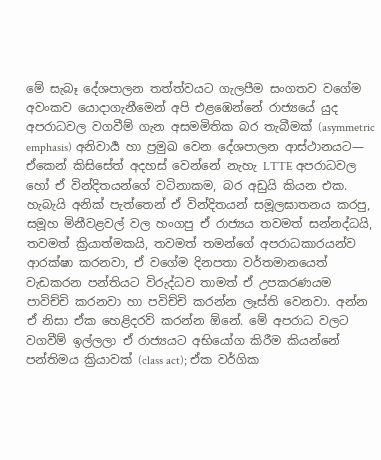මේ සැබෑ දේශපාලන තත්ත්වයට ගැලපීම සංගතව වගේම අවංකව යොදාගැනීමෙන් අපි එළඹෙන්නේ රාජ්‍යයේ යුද අපරාධවල වගවීම් ගැන අසමමිතික බර තැබීමක් (asymmetric emphasis) අනිවාර්‍ය හා ප්‍රමුඛ වෙන දේශපාලන ආස්ථානයට— ඒකෙන් කිසිසේත් අදහස් වෙන්නේ නැහැ LTTE අපරාධවල හෝ ඒ වින්දිතයන්ගේ වටිනාකම, බර අඩුයි කියන එක. හැබැයි අනික් පැත්තෙන් ඒ වින්දිතයන් සමූලඝාතනය කරපු, සමූහ මිනීවළවල් වල හංගපු ඒ රාජ්‍යය තවමත් සන්නද්ධයි, තවමත් ක්‍රියාත්මකයි, තවමත් තමන්ගේ අපරාධකාරයන්ව ආරක්ෂා කරනවා, ඒ වගේම දිනපතා වර්තමානයෙත් වැඩකරන පන්තියට විරුද්ධව තාමත් ඒ උපකරණයම පාවිච්චි කරනවා හා පවිච්චි කරන්න ලෑස්ති වෙනවා. අන්න ඒ නිසා ඒක හෙළිදරව් කරන්න ඕනේ. මේ අපරාධ වලට වගවීම් ඉල්ලලා ඒ රාජ්‍යයට අභියෝග කිරීම කියන්නේ පන්තිමය ක්‍රියාවක් (class act); ඒක වර්ගික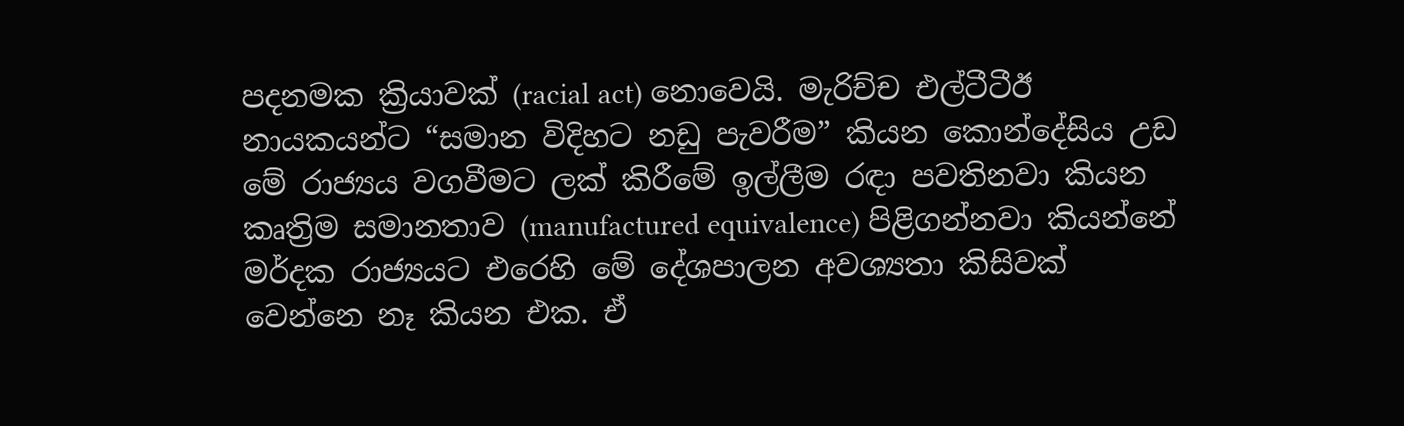පදනමක ක්‍රියාවක් (racial act) නොවෙයි. මැරිච්ච එල්ටීටීඊ නායකයන්ට “සමාන විදිහට නඩු පැවරීම” කියන කොන්දේසිය උඩ මේ රාජ්‍යය වගවීමට ලක් කිරීමේ ඉල්ලීම රඳා පවතිනවා කියන කෘත්‍රිම සමානතාව (manufactured equivalence) පිළිගන්නවා කියන්නේ මර්දක රාජ්‍යයට එරෙහි මේ දේශපාලන අවශ්‍යතා කිසිවක් වෙන්නෙ නෑ කියන එක. ඒ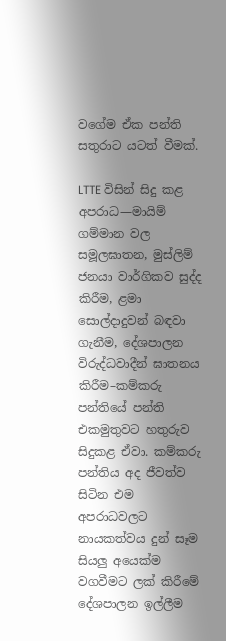වගේම ඒක පන්ති සතුරාට යටත් වීමක්.

LTTE විසින් සිදු කළ අපරාධ—මායිම් ගම්මාන වල සමූලඝාතන, මුස්ලිම් ජනයා වාර්ගිකව සුද්ද කිරීම, ළමා සොල්දාදුවන් බඳවා ගැනීම, දේශපාලන විරුද්ධවාදීන් ඝාතනය කිරීම–කම්කරු පන්තියේ පන්ති එකමුතුවට හතුරුව සිදුකළ ඒවා. කම්කරු පන්තිය අද ජීවත්ව සිටින එම අපරාධවලට නායකත්වය දුන් සෑම සියලු අයෙක්ම වගවීමට ලක් කිරීමේ දේශපාලන ඉල්ලීම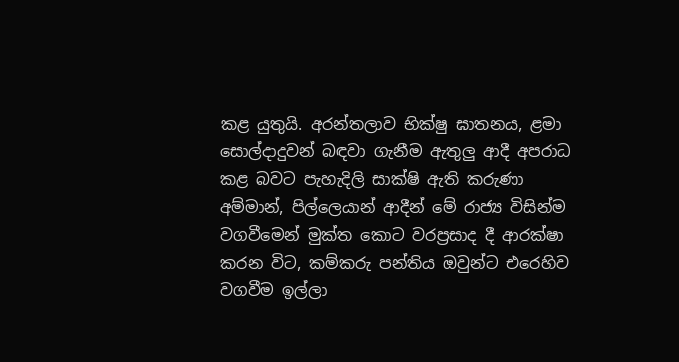කළ යුතුයි. අරන්තලාව භික්ෂු ඝාතනය, ළමා සොල්දාදුවන් බඳවා ගැනීම ඇතුලු ආදී අපරාධ කළ බවට පැහැදිලි සාක්ෂි ඇති කරුණා අම්මාන්, පිල්ලෙයාන් ආදීන් මේ රාජ්‍ය විසින්ම වගවීමෙන් මුක්ත කොට වරප්‍රසාද දී ආරක්ෂා කරන විට, කම්කරු පන්තිය ඔවුන්ට එරෙහිව වගවීම ඉල්ලා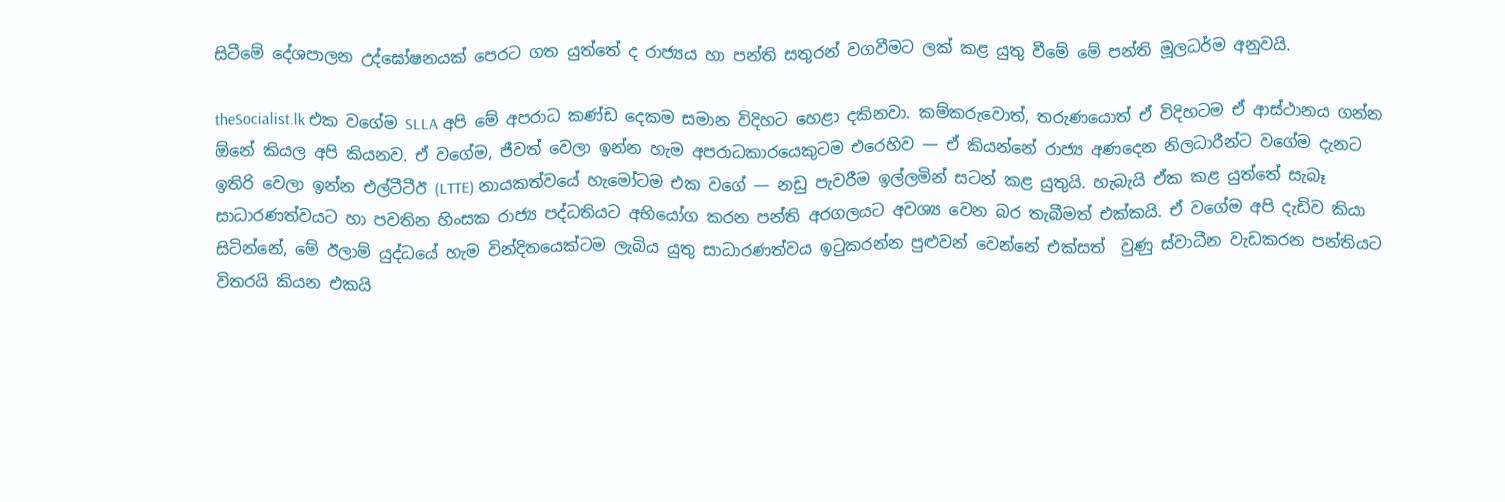සිටීමේ දේශපාලන උද්ඝෝෂනයක් පෙරට ගත යුත්තේ ද රාජ්‍යය හා පන්ති සතුරන් වගවීමට ලක් කළ යුතු වීමේ මේ පන්ති මූලධර්ම අනුවයි.

theSocialist.lk එක වගේම SLLA අපි මේ අපරාධ කණ්ඩ දෙකම සමාන විදිහට හෙළා දකිනවා. කම්කරුවොත්, තරුණයොත් ඒ විදිහටම ඒ ආස්ථානය ගන්න ඕනේ කියල අපි කියනව. ඒ වගේම, ජීවත් වෙලා ඉන්න හැම අපරාධකාරයෙකුටම එරෙහිව — ඒ කියන්නේ රාජ්‍ය අණදෙන නිලධාරීන්ට වගේම දැනට ඉතිරි වෙලා ඉන්න එල්ටීටීඊ (LTTE) නායකත්වයේ හැමෝටම එක වගේ — නඩු පැවරීම ඉල්ලමින් සටන් කළ යුතුයි. හැබැයි ඒක කළ යුත්තේ සැබෑ සාධාරණත්වයට හා පවතින හිංසක රාජ්‍ය පද්ධතියට අභියෝග කරන පන්ති අරගලයට අවශ්‍ය වෙන බර තැබීමත් එක්කයි. ඒ වගේම අපි දැඩිව කියා සිටින්නේ, මේ ඊලාම් යුද්ධයේ හැම වින්දිතයෙක්ටම ලැබිය යුතු සාධාරණත්වය ඉටුකරන්න පුළුවන් වෙන්නේ එක්සත්  වුණු ස්වාධීන වැඩකරන පන්තියට විතරයි කියන එකයි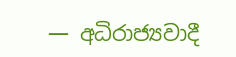— අධිරාජ්‍යවාදී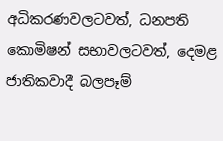අධිකරණවලටවත්, ධනපති කොමිෂන් සභාවලටවත්, දෙමළ ජාතිකවාදී බලපෑම්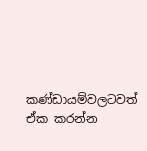කණ්ඩායම්වලටවත් ඒක කරන්න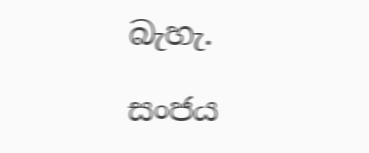බැහැ.

සංජය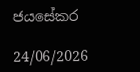ජයසේකර

24/06/2026